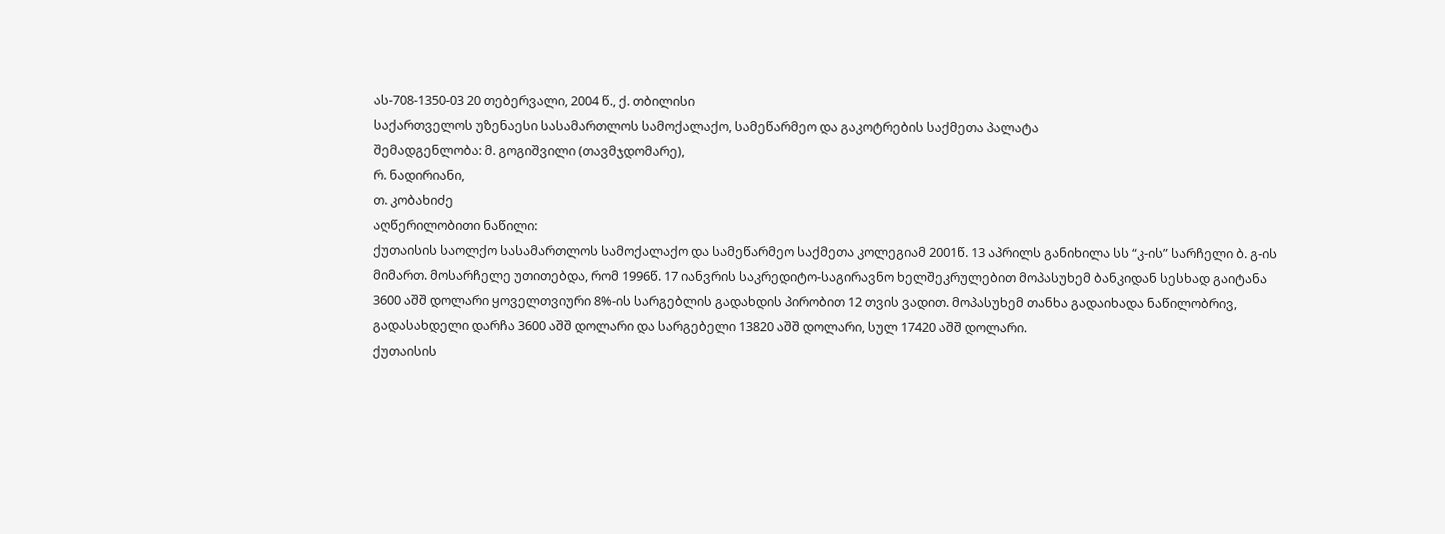ას-708-1350-03 20 თებერვალი, 2004 წ., ქ. თბილისი
საქართველოს უზენაესი სასამართლოს სამოქალაქო, სამეწარმეო და გაკოტრების საქმეთა პალატა
შემადგენლობა: მ. გოგიშვილი (თავმჯდომარე),
რ. ნადირიანი,
თ. კობახიძე
აღწერილობითი ნაწილი:
ქუთაისის საოლქო სასამართლოს სამოქალაქო და სამეწარმეო საქმეთა კოლეგიამ 2001წ. 13 აპრილს განიხილა სს “კ-ის” სარჩელი ბ. გ-ის მიმართ. მოსარჩელე უთითებდა, რომ 1996წ. 17 იანვრის საკრედიტო-საგირავნო ხელშეკრულებით მოპასუხემ ბანკიდან სესხად გაიტანა 3600 აშშ დოლარი ყოველთვიური 8%-ის სარგებლის გადახდის პირობით 12 თვის ვადით. მოპასუხემ თანხა გადაიხადა ნაწილობრივ, გადასახდელი დარჩა 3600 აშშ დოლარი და სარგებელი 13820 აშშ დოლარი, სულ 17420 აშშ დოლარი.
ქუთაისის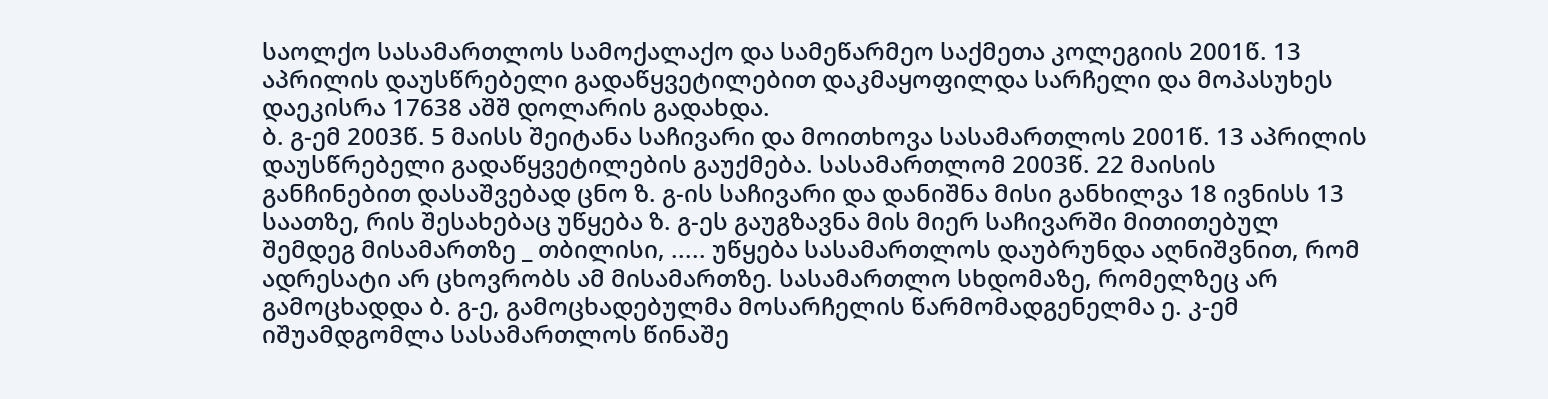საოლქო სასამართლოს სამოქალაქო და სამეწარმეო საქმეთა კოლეგიის 2001წ. 13 აპრილის დაუსწრებელი გადაწყვეტილებით დაკმაყოფილდა სარჩელი და მოპასუხეს დაეკისრა 17638 აშშ დოლარის გადახდა.
ბ. გ-ემ 2003წ. 5 მაისს შეიტანა საჩივარი და მოითხოვა სასამართლოს 2001წ. 13 აპრილის დაუსწრებელი გადაწყვეტილების გაუქმება. სასამართლომ 2003წ. 22 მაისის განჩინებით დასაშვებად ცნო ზ. გ-ის საჩივარი და დანიშნა მისი განხილვა 18 ივნისს 13 საათზე, რის შესახებაც უწყება ზ. გ-ეს გაუგზავნა მის მიერ საჩივარში მითითებულ შემდეგ მისამართზე _ თბილისი, ..... უწყება სასამართლოს დაუბრუნდა აღნიშვნით, რომ ადრესატი არ ცხოვრობს ამ მისამართზე. სასამართლო სხდომაზე, რომელზეც არ გამოცხადდა ბ. გ-ე, გამოცხადებულმა მოსარჩელის წარმომადგენელმა ე. კ-ემ იშუამდგომლა სასამართლოს წინაშე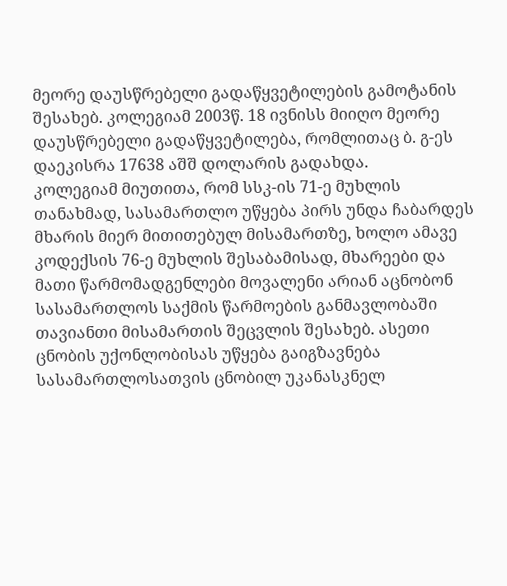მეორე დაუსწრებელი გადაწყვეტილების გამოტანის შესახებ. კოლეგიამ 2003წ. 18 ივნისს მიიღო მეორე დაუსწრებელი გადაწყვეტილება, რომლითაც ბ. გ-ეს დაეკისრა 17638 აშშ დოლარის გადახდა.
კოლეგიამ მიუთითა, რომ სსკ-ის 71-ე მუხლის თანახმად, სასამართლო უწყება პირს უნდა ჩაბარდეს მხარის მიერ მითითებულ მისამართზე, ხოლო ამავე კოდექსის 76-ე მუხლის შესაბამისად, მხარეები და მათი წარმომადგენლები მოვალენი არიან აცნობონ სასამართლოს საქმის წარმოების განმავლობაში თავიანთი მისამართის შეცვლის შესახებ. ასეთი ცნობის უქონლობისას უწყება გაიგზავნება სასამართლოსათვის ცნობილ უკანასკნელ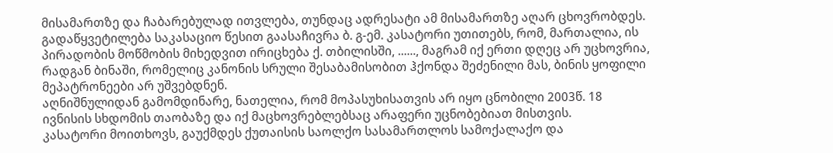მისამართზე და ჩაბარებულად ითვლება, თუნდაც ადრესატი ამ მისამართზე აღარ ცხოვრობდეს.
გადაწყვეტილება საკასაციო წესით გაასაჩივრა ბ. გ-ემ. კასატორი უთითებს, რომ, მართალია, ის პირადობის მოწმობის მიხედვით ირიცხება ქ. თბილისში, ......, მაგრამ იქ ერთი დღეც არ უცხოვრია, რადგან ბინაში, რომელიც კანონის სრული შესაბამისობით ჰქონდა შეძენილი მას, ბინის ყოფილი მეპატრონეები არ უშვებდნენ.
აღნიშნულიდან გამომდინარე, ნათელია, რომ მოპასუხისათვის არ იყო ცნობილი 2003წ. 18 ივნისის სხდომის თაობაზე და იქ მაცხოვრებლებსაც არაფერი უცნობებიათ მისთვის.
კასატორი მოითხოვს, გაუქმდეს ქუთაისის საოლქო სასამართლოს სამოქალაქო და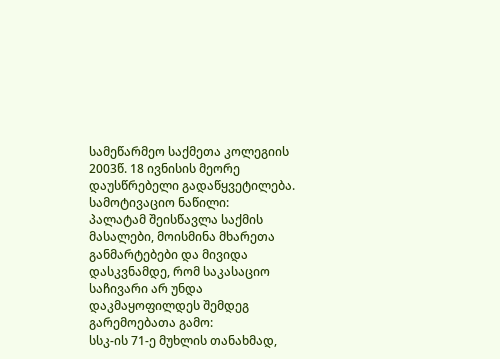სამეწარმეო საქმეთა კოლეგიის 2003წ. 18 ივნისის მეორე დაუსწრებელი გადაწყვეტილება.
სამოტივაციო ნაწილი:
პალატამ შეისწავლა საქმის მასალები, მოისმინა მხარეთა განმარტებები და მივიდა დასკვნამდე, რომ საკასაციო საჩივარი არ უნდა დაკმაყოფილდეს შემდეგ გარემოებათა გამო:
სსკ-ის 71-ე მუხლის თანახმად,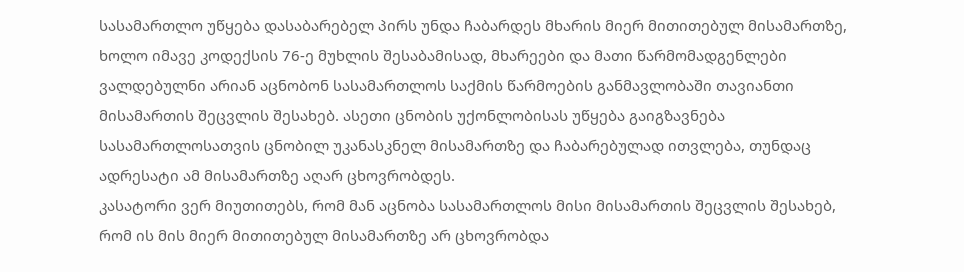სასამართლო უწყება დასაბარებელ პირს უნდა ჩაბარდეს მხარის მიერ მითითებულ მისამართზე, ხოლო იმავე კოდექსის 76-ე მუხლის შესაბამისად, მხარეები და მათი წარმომადგენლები ვალდებულნი არიან აცნობონ სასამართლოს საქმის წარმოების განმავლობაში თავიანთი მისამართის შეცვლის შესახებ. ასეთი ცნობის უქონლობისას უწყება გაიგზავნება სასამართლოსათვის ცნობილ უკანასკნელ მისამართზე და ჩაბარებულად ითვლება, თუნდაც ადრესატი ამ მისამართზე აღარ ცხოვრობდეს.
კასატორი ვერ მიუთითებს, რომ მან აცნობა სასამართლოს მისი მისამართის შეცვლის შესახებ, რომ ის მის მიერ მითითებულ მისამართზე არ ცხოვრობდა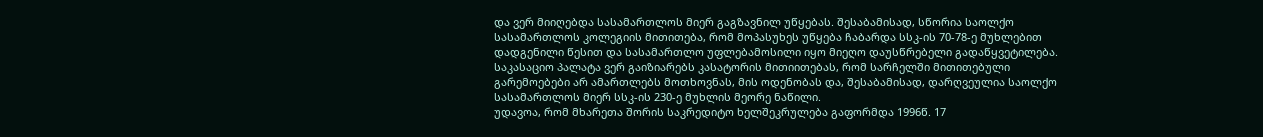და ვერ მიიღებდა სასამართლოს მიერ გაგზავნილ უწყებას. შესაბამისად, სწორია საოლქო სასამართლოს კოლეგიის მითითება, რომ მოპასუხეს უწყება ჩაბარდა სსკ-ის 70-78-ე მუხლებით დადგენილი წესით და სასამართლო უფლებამოსილი იყო მიეღო დაუსწრებელი გადაწყვეტილება.
საკასაციო პალატა ვერ გაიზიარებს კასატორის მითიითებას, რომ სარჩელში მითითებული გარემოებები არ ამართლებს მოთხოვნას, მის ოდენობას და, შესაბამისად, დარღვეულია საოლქო სასამართლოს მიერ სსკ-ის 230-ე მუხლის მეორე ნაწილი.
უდავოა, რომ მხარეთა შორის საკრედიტო ხელშეკრულება გაფორმდა 1996წ. 17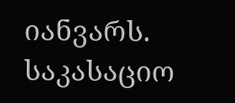იანვარს. საკასაციო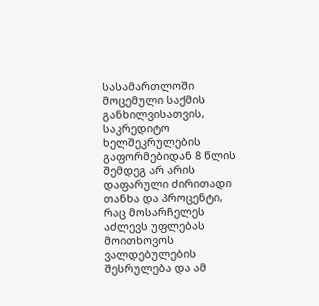სასამართლოში მოცემული საქმის განხილვისათვის, საკრედიტო ხელშეკრულების გაფორმებიდან 8 წლის შემდეგ არ არის დაფარული ძირითადი თანხა და პროცენტი, რაც მოსარჩელეს აძლევს უფლებას მოითხოვოს ვალდებულების შესრულება და ამ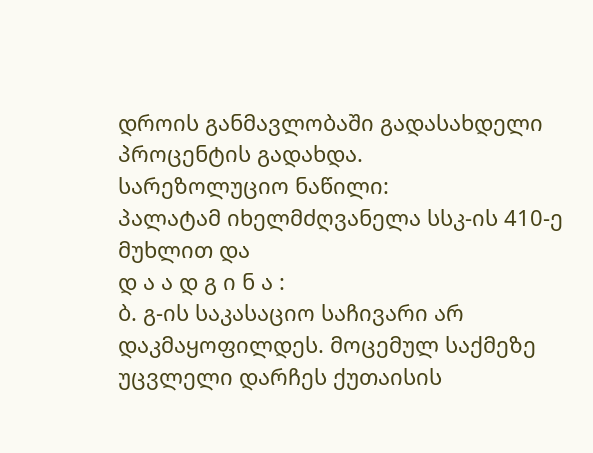დროის განმავლობაში გადასახდელი პროცენტის გადახდა.
სარეზოლუციო ნაწილი:
პალატამ იხელმძღვანელა სსკ-ის 410-ე მუხლით და
დ ა ა დ გ ი ნ ა :
ბ. გ-ის საკასაციო საჩივარი არ დაკმაყოფილდეს. მოცემულ საქმეზე უცვლელი დარჩეს ქუთაისის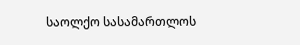საოლქო სასამართლოს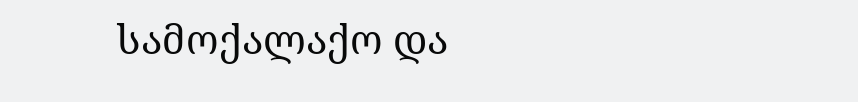სამოქალაქო და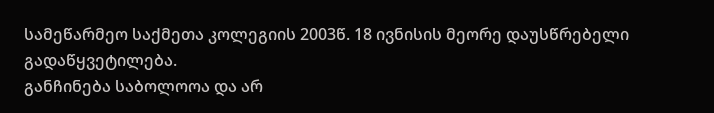სამეწარმეო საქმეთა კოლეგიის 2003წ. 18 ივნისის მეორე დაუსწრებელი გადაწყვეტილება.
განჩინება საბოლოოა და არ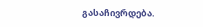გასაჩივრდება.